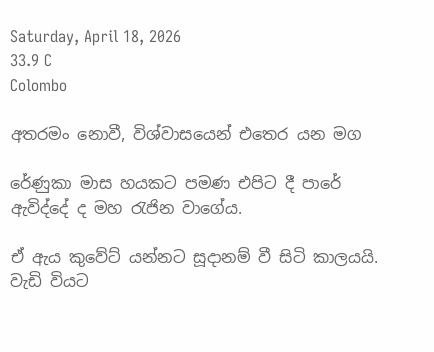Saturday, April 18, 2026
33.9 C
Colombo

අතරමං නොවී, විශ්වාසයෙන් එතෙර යන මග

රේණුකා මාස හයකට පමණ එපිට දී පාරේ ඇවිද්දේ ද මහ රැජින වාගේය.

ඒ ඇය කුවේට් යන්නට සූදානම් වී සිටි කාලයයි. වැඩි වියට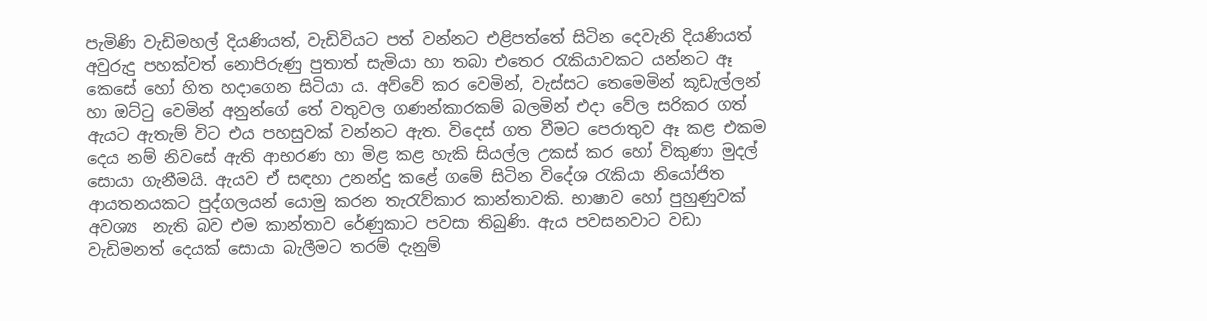පැමිණි වැඩිමහල් දියණියත්, වැඩිවියට පත් වන්නට එළිපත්තේ සිටින දෙවැනි දියණියත් අවුරුදු පහක්වත් නොපිරුණු පුතාත් සැමියා හා තබා එතෙර රැකියාවකට යන්නට ඈ කෙසේ හෝ හිත හදාගෙන සිටියා ය. අව්වේ කර වෙමින්, වැස්සට තෙමෙමින් කූඩැල්ලන් හා ඔට්ටු වෙමින් අනුන්ගේ තේ වතුවල ගණන්කාරකම් බලමින් එදා වේල සරිකර ගත් ඇයට ඇතැම් විට එය පහසුවක් වන්නට ඇත. විදෙස් ගත වීමට පෙරාතුව ඈ කළ එකම දෙය නම් නිවසේ ඇති ආභරණ හා මිළ කළ හැකි සියල්ල උකස් කර හෝ විකුණා මුදල් සොයා ගැනීමයි. ඇයව ඒ සඳහා උනන්දු කළේ ගමේ සිටින විදේශ රැකියා නියෝජිත ආයතනයකට පුද්ගලයන් යොමු කරන තැරැව්කාර කාන්තාවකි. භාෂාව හෝ පුහුණුවක් අවශ්‍ය  නැති බව එම කාන්තාව රේණුකාට පවසා තිබුණි. ඇය පවසනවාට වඩා වැඩිමනත් දෙයක් සොයා බැලීමට තරම් දැනුම්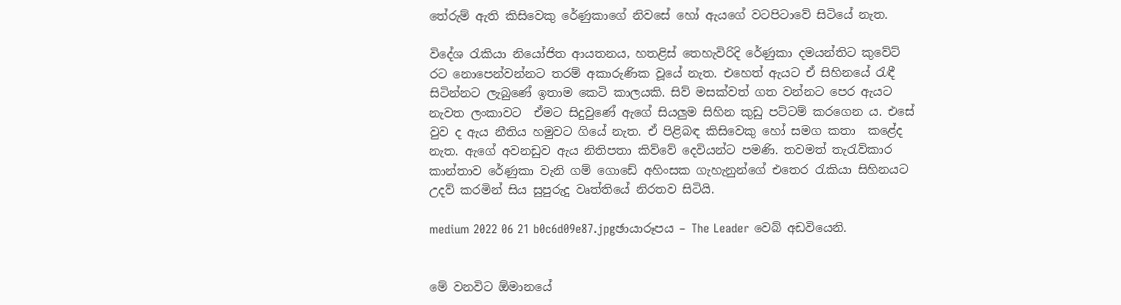තේරුම් ඇති කිසිවෙකු රේණුකාගේ නිවසේ හෝ ඇයගේ වටපිටාවේ සිටියේ නැත.

විදේශ රැකියා නියෝජිත ආයතනය, හතළිස් තෙහැවිරිදි රේණුකා දමයන්තිට කුවේට් රට නොපෙන්වන්නට තරම් අකාරුණික වූයේ නැත. එහෙත් ඇයට ඒ සිහිනයේ රැඳී සිටින්නට ලැබුණේ ඉතාම කෙටි කාලයකි. සිව් මසක්වත් ගත වන්නට පෙර ඇයට නැවත ලංකාවට  ඒමට සිදුවුණේ ඇගේ සියලුම සිහින කුඩු පට්ටම් කරගෙන ය. එසේ වුව ද ඇය නීතිය හමුවට ගියේ නැත. ඒ පිළිබඳ කිසිවෙකු හෝ සමග කතා  කළේද නැත. ඇගේ අවනඩුව ඇය නිතිපතා කිව්වේ දෙවියන්ට පමණි. තවමත් තැරැව්කාර කාන්තාව රේණුකා වැනි ගම් ගොඩේ අහිංසක ගැහැනුන්ගේ එතෙර රැකියා සිහිනයට උදව් කරමින් සිය සුපුරුදු වෘත්තියේ නිරතව සිටියි.

medium 2022 06 21 b0c6d09e87.jpgඡායාරූපය – The Leader වෙබ් අඩවියෙනි.


මේ වනවිට ඕමානයේ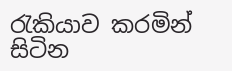රැකියාව කරමින් සිටින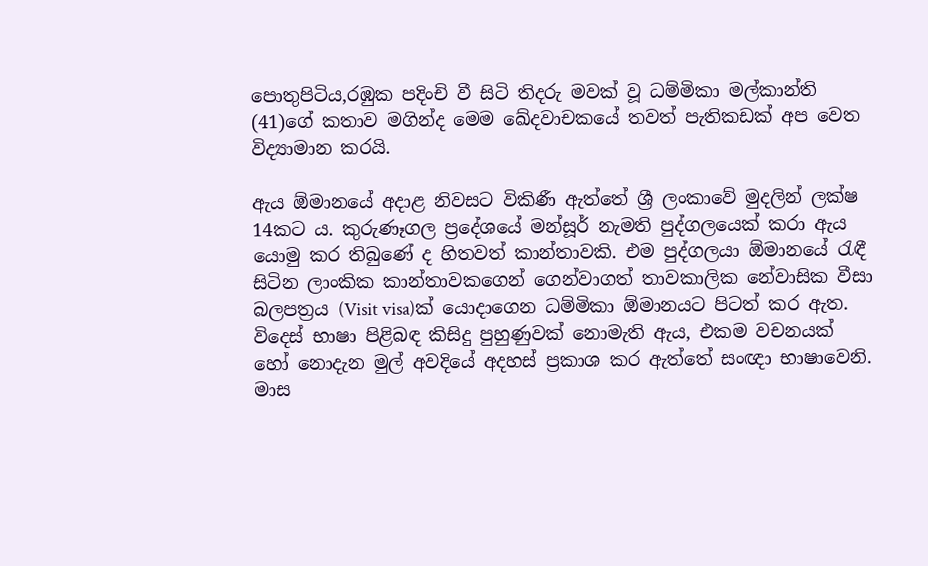පොතුපිටිය,රඹුක පදිංචි වී සිටි තිදරු මවක් වූ ධම්මිකා මල්කාන්ති (41)ගේ කතාව මගින්ද මෙම ඛේදවාචකයේ තවත් පැතිකඩක් අප වෙත විද්‍යාමාන කරයි.

ඇය ඕමානයේ අදාළ නිවසට විකිණී ඇත්තේ ශ්‍රී ලංකාවේ මුදලින් ලක්ෂ 14කට ය. කුරුණෑගල ප්‍රදේශයේ මන්සූර් නැමති පුද්ගලයෙක් කරා ඇය යොමු කර තිබුණේ ද හිතවත් කාන්තාවකි. එම පුද්ගලයා ඕමානයේ රැඳී සිටින ලාංකික කාන්තාවකගෙන් ගෙන්වාගත් තාවකාලික නේවාසික වීසා බලපත්‍රය (Visit visa)ක් යොදාගෙන ධම්මිකා ඕමානයට පිටත් කර ඇත. විදෙස් භාෂා පිළිබඳ කිසිදු පුහුණුවක් නොමැති ඇය, එකම වචනයක් හෝ නොදැන මුල් අවදියේ අදහස් ප්‍රකාශ කර ඇත්තේ සංඥා භාෂාවෙනි. මාස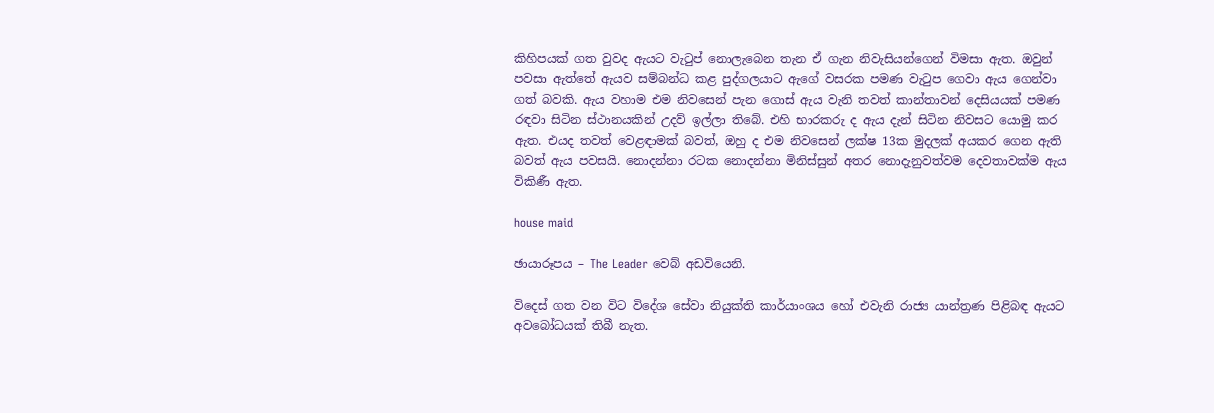කිහිපයක් ගත වුවද ඇයට වැටුප් නොලැබෙන තැන ඒ ගැන නිවැසියන්ගෙන් විමසා ඇත. ඔවුන් පවසා ඇත්තේ ඇයව සම්බන්ධ කළ පුද්ගලයාට ඇගේ වසරක පමණ වැටුප ගෙවා ඇය ගෙන්වා ගත් බවකි. ඇය වහාම එම නිවසෙන් පැන ගොස් ඇය වැනි තවත් කාන්තාවන් දෙසියයක් පමණ රඳවා සිටින ස්ථානයකින් උදව් ඉල්ලා තිබේ. එහි භාරකරු ද ඇය දැන් සිටින නිවසට යොමු කර ඇත. එයද තවත් වෙළඳාමක් බවත්, ඔහු ද එම නිවසෙන් ලක්ෂ 13ක මුදලක් අයකර ගෙන ඇති බවත් ඇය පවසයි. නොදන්නා රටක නොදන්නා මිනිස්සුන් අතර නොදැනුවත්වම දෙවතාවක්ම ඇය විකිණී ඇත.

house maid

ඡායාරූපය – The Leader වෙබ් අඩවියෙනි.

විදෙස් ගත වන විට විදේශ සේවා නියුක්ති කාර්යාංශය හෝ එවැනි රාජ්‍ය යාන්ත්‍රණ පිළිබඳ ඇයට අවබෝධයක් තිබී නැත.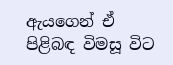ඇයගෙන් ඒ පිළිබඳ විමසූ විට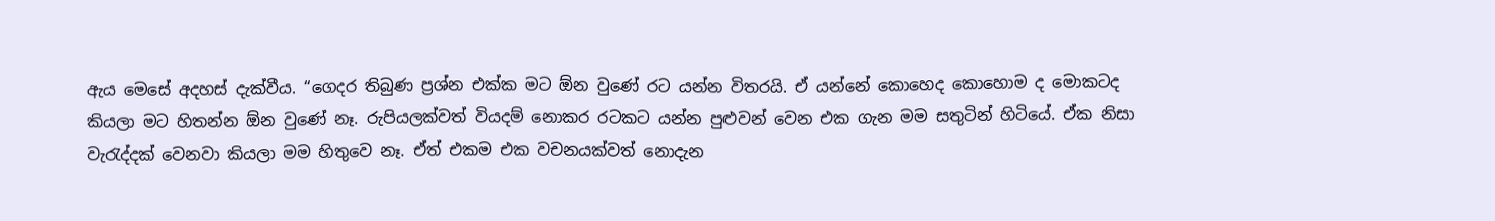ඇය මෙසේ අදහස් දැක්වීය. “ගෙදර තිබුණ ප්‍රශ්න එක්ක මට ඕන වුණේ රට යන්න විතරයි. ඒ යන්නේ කොහෙද කොහොම ද මොකටද කියලා මට හිතන්න ඕන වුණේ නෑ. රුපියලක්වත් වියදම් නොකර රටකට යන්න පුළුවන් වෙන එක ගැන මම සතුටින් හිටියේ. ඒක නිසා වැරැද්දක් වෙනවා කියලා මම හිතුවෙ නෑ. ඒත් එකම එක වචනයක්වත් නොදැන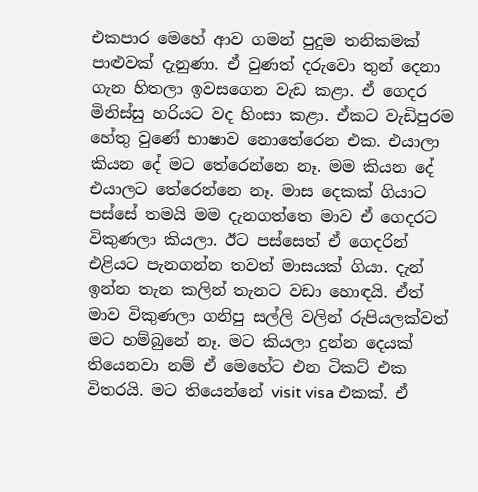එකපාර මෙහේ ආව ගමන් පුදුම තනිකමක් පාළුවක් දැනුණා. ඒ වුණත් දරුවො තුන් දෙනා ගැන හිතලා ඉවසගෙන වැඩ කළා. ඒ ගෙදර මිනිස්සු හරියට වද හිංසා කළා. ඒකට වැඩිපුරම හේතු වුණේ භාෂාව නොතේරෙන එක. එයාලා කියන දේ මට තේරෙන්නෙ නෑ. මම කියන දේ එයාලට තේරෙන්නෙ නෑ. මාස දෙකක් ගියාට පස්සේ තමයි මම දැනගත්තෙ මාව ඒ ගෙදරට විකුණලා කියලා. ඊට පස්සෙත් ඒ ගෙදරින් එළියට පැනගන්න තවත් මාසයක් ගියා. දැන් ඉන්න තැන කලින් තැනට වඩා හොඳයි. ඒත් මාව විකුණලා ගනිපු සල්ලි වලින් රුපියලක්වත් මට හම්බුනේ නෑ. මට කියලා දුන්න දෙයක් තියෙනවා නම් ඒ මෙහේට එන ටිකට් එක විතරයි. මට තියෙන්නේ visit visa එකක්. ඒ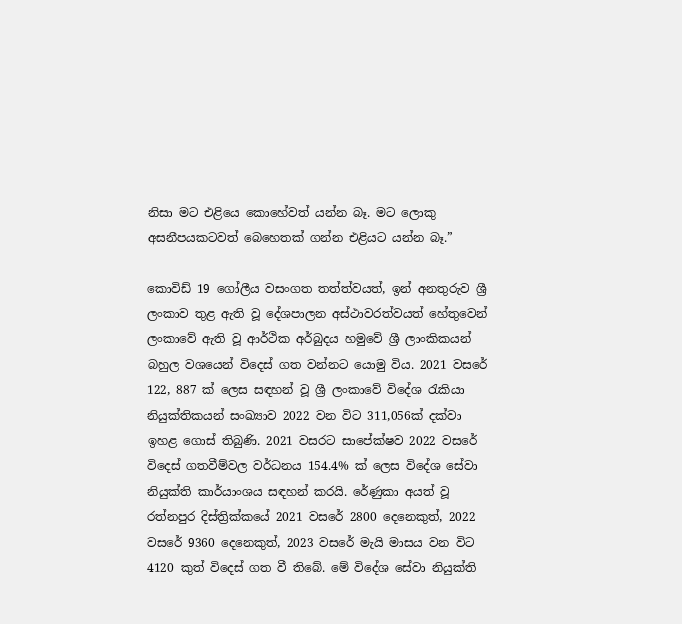නිසා මට එළියෙ කොහේවත් යන්න බෑ. මට ලොකු අසනීපයකටවත් බෙහෙතක් ගන්න එළියට යන්න බෑ.”

කොවිඩ් 19 ගෝලීය වසංගත තත්ත්වයත්, ඉන් අනතුරුව ශ්‍රී ලංකාව තුළ ඇති වූ දේශපාලන අස්ථාවරත්වයත් හේතුවෙන් ලංකාවේ ඇති වූ ආර්ථික අර්බුදය හමුවේ ශ්‍රී ලාංකිකයන් බහුල වශයෙන් විදෙස් ගත වන්නට යොමු විය. 2021 වසරේ 122, 887 ක් ලෙස සඳහන් වූ ශ්‍රී ලංකාවේ විදේශ රැකියා නියුක්තිකයන් සංඛ්‍යාව 2022 වන විට 311,056ක් දක්වා ඉහළ ගොස් තිබුණි. 2021 වසරට සාපේක්ෂව 2022 වසරේ විදෙස් ගතවීම්වල වර්ධනය 154.4% ක් ලෙස විදේශ සේවා නියුක්ති කාර්යාංශය සඳහන් කරයි. රේණුකා අයත් වූ රත්නපුර දිස්ත්‍රික්කයේ 2021 වසරේ 2800 දෙනෙකුත්, 2022 වසරේ 9360 දෙනෙකුත්, 2023 වසරේ මැයි මාසය වන විට 4120 කුත් විදෙස් ගත වී තිබේ. මේ විදේශ සේවා නියුක්ති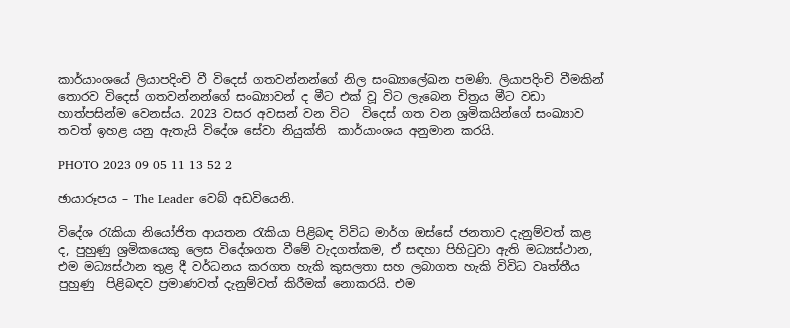කාර්යාංශයේ ලියාපදිංචි වී විදෙස් ගතවන්නන්ගේ නිල සංඛ්‍යාලේඛන පමණි. ලියාපදිංචි වීමකින් තොරව විදෙස් ගතවන්නන්ගේ සංඛ්‍යාවන් ද මීට එක් වූ විට ලැබෙන චිත්‍රය මීට වඩා හාත්පසින්ම වෙනස්ය. 2023 වසර අවසන් වන විට  විදෙස් ගත වන ශ්‍රමිකයින්ගේ සංඛ්‍යාව තවත් ඉහළ යනු ඇතැයි විදේශ සේවා නියුක්ති  කාර්යාංශය අනුමාන කරයි.

PHOTO 2023 09 05 11 13 52 2

ඡායාරූපය – The Leader වෙබ් අඩවියෙනි.

විදේශ රැකියා නියෝජිත ආයතන රැකියා පිළිබඳ විවිධ මාර්ග ඔස්සේ ජනතාව දැනුම්වත් කළ ද, පුහුණු ශ්‍රමිකයෙකු ලෙස විදේශගත වීමේ වැදගත්කම, ඒ සඳහා පිහිටුවා ඇති මධ්‍යස්ථාන, එම මධ්‍යස්ථාන තුළ දී වර්ධනය කරගත හැකි කුසලතා සහ ලබාගත හැකි විවිධ වෘත්තීය පුහුණු  පිළිබඳව ප්‍රමාණවත් දැනුම්වත් කිරීමක් නොකරයි. එම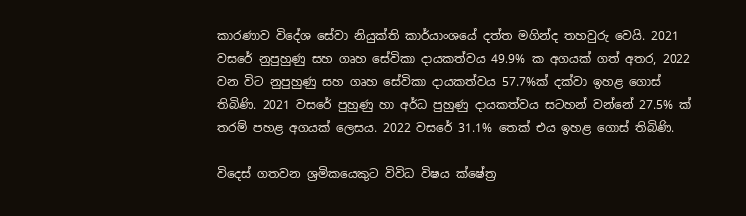කාරණාව විදේශ සේවා නියුක්ති කාර්යාංශයේ දත්ත මගින්ද තහවුරු වෙයි. 2021 වසරේ නුපුහුණු සහ ගෘහ සේවිකා දායකත්වය 49.9% ක අගයක් ගත් අතර, 2022 වන විට නුපුහුණු සහ ගෘහ සේවිකා දායකත්වය 57.7%ක් දක්වා ඉහළ ගොස් තිබිණි. 2021 වසරේ පුහුණු හා අර්ධ පුහුණු දායකත්වය සටහන් වන්නේ 27.5% ක් තරම් පහළ අගයක් ලෙසය. 2022 වසරේ 31.1% තෙක් එය ඉහළ ගොස් තිබිණි.

විදෙස් ගතවන ශ්‍රමිකයෙකුට විවිධ විෂය ක්ෂේත්‍ර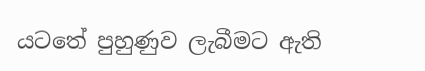යටතේ පුහුණුව ලැබීමට ඇති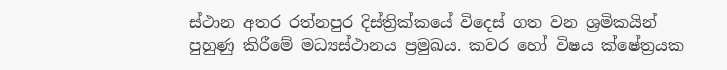ස්ථාන අතර රත්නපුර දිස්ත්‍රික්කයේ විදෙස් ගත වන ශ්‍රමිකයින් පුහුණු කිරීමේ මධ්‍යස්ථානය ප්‍රමුඛය. කවර හෝ විෂය ක්ෂේත්‍රයක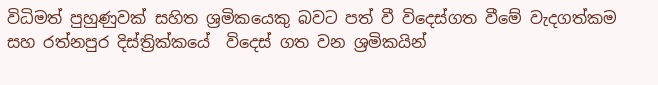විධිමත් පුහුණුවක් සහිත ශ්‍රමිකයෙකු බවට පත් වී විදෙස්ගත වීමේ වැදගත්කම සහ රත්නපුර දිස්ත්‍රික්කයේ  විදෙස් ගත වන ශ්‍රමිකයින්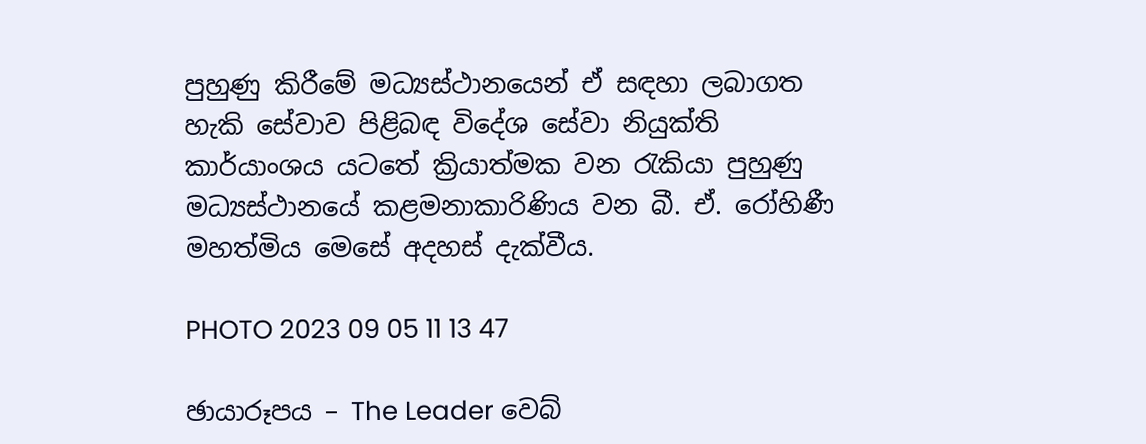පුහුණු කිරීමේ මධ්‍යස්ථානයෙන් ඒ සඳහා ලබාගත හැකි සේවාව පිළිබඳ විදේශ සේවා නියුක්ති කාර්යාංශය යටතේ ක්‍රියාත්මක වන රැකියා පුහුණු මධ්‍යස්ථානයේ කළමනාකාරිණිය වන බී. ඒ. රෝහිණී මහත්මිය මෙසේ අදහස් දැක්වීය.

PHOTO 2023 09 05 11 13 47

ඡායාරූපය – The Leader වෙබ්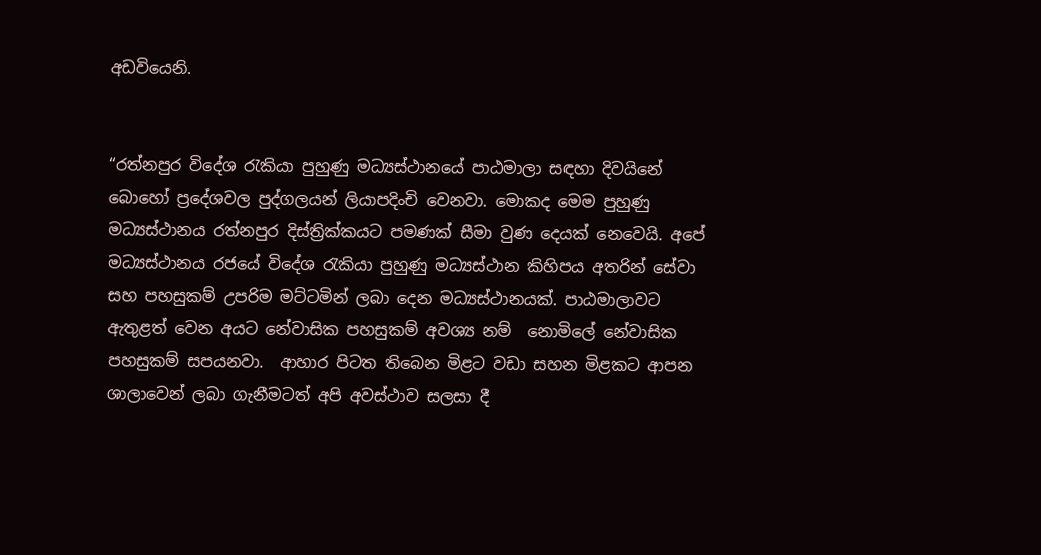අඩවියෙනි.


“රත්නපුර විදේශ රැකියා පුහුණු මධ්‍යස්ථානයේ පාඨමාලා සඳහා දිවයිනේ බොහෝ ප්‍රදේශවල පුද්ගලයන් ලියාපදිංචි වෙනවා. මොකද මෙම පුහුණු  මධ්‍යස්ථානය රත්නපුර දිස්ත්‍රික්කයට පමණක් සීමා වුණ දෙයක් නෙවෙයි. අපේ මධ්‍යස්ථානය රජයේ විදේශ රැකියා පුහුණු මධ්‍යස්ථාන කිහිපය අතරින් සේවා සහ පහසුකම් උපරිම මට්ටමින් ලබා දෙන මධ්‍යස්ථානයක්. පාඨමාලාවට ඇතුළත් වෙන අයට නේවාසික පහසුකම් අවශ්‍ය නම්  නොමිලේ නේවාසික පහසුකම් සපයනවා.  ආහාර පිටත තිබෙන මිළට වඩා සහන මිළකට ආපන ශාලාවෙන් ලබා ගැනීමටත් අපි අවස්ථාව සලසා දී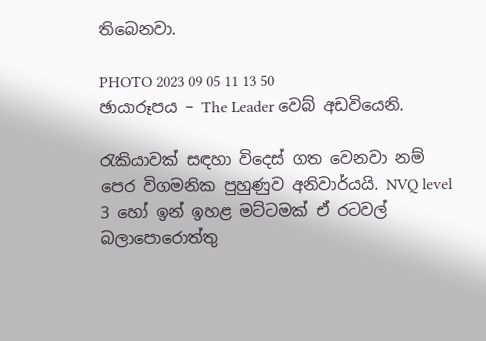තිබෙනවා.

PHOTO 2023 09 05 11 13 50
ඡායාරූපය – The Leader වෙබ් අඩවියෙනි.

රැකියාවක් සඳහා විදෙස් ගත වෙනවා නම්  පෙර විගමනික පුහුණුව අනිවාර්යයි. NVQ level 3 හෝ ඉන් ඉහළ මට්ටමක් ඒ රටවල් බලාපොරොත්තු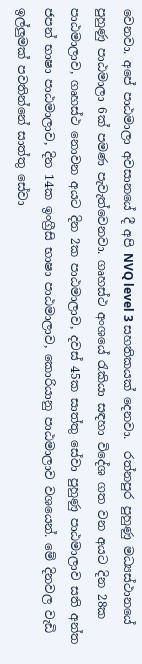වෙනවා. අපේ පාඨමාලා අවසානයේ දී අපි NVQ level 3 සහතිකයක් දෙනවා.  රත්නපුර පුහුණු මධ්‍යස්ථානයේ පුහුණු පාඨමාලා 6ක් පමණ පැවැත්වෙනවා. ගෘහස්ථ අංශයේ රැකියා සඳහා විදේශ ගත වන අයට දින 28ක පාඨමාලාව, ගෘහස්ථ නොවන අයට දින 2ක පාඨමාලාව, දවස් 45ක සාත්තු සේවා පුහුණු පාඨමාලාව සති අන්ත ජපන් භාෂා පාඨමාලාව, දින 14ක ඉංග්‍රීසි භාෂා පාඨමාලාව, කොරියානු පාඨමාලාව වශයෙන්. මේ දිනවල වැඩි ඉල්ලුමක් පවතින්නේ සාත්තු සේවා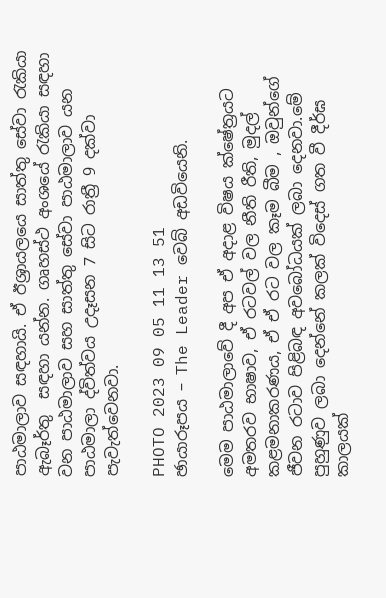පාඨමාලාව සඳහායි. ඒ ඊශ්‍රායලයෙ සාත්තු සේවා රැකියා ඇබෑර්තු  සඳහා යන්න. ගෘහස්ථ අංශයේ රැකියා සඳහා වන පාඨමාලාව සහ සාත්තු සේවා පාඨමාලාව යන පාඨමාලා ද්විත්වය උදෑසන 7 සිට රාත්‍රී 9 දක්වා පැවැත්වෙනවා.

PHOTO 2023 09 05 11 13 51
ඡායාරූපය – The Leader වෙබ් අඩවියෙනි.

මෙම පාඨමාලාවේ දී අප ඒ අදාළ විෂය ක්ෂේත්‍රයට අමතරව භාෂාව, ඒ රටවල් වල නීති රීති, මුදල් කළමනාකරණය, ඒ ඒ රට වල කෑම බීම , ඔවුන්ගේ ජීවන රටාව පිළිබඳ අවබෝධයක් ලබා දෙනවා.මේ පුහුණුව ලබා දෙන්නේ කලක් විදෙස් ගත වී දීර්ඝ කාලයක්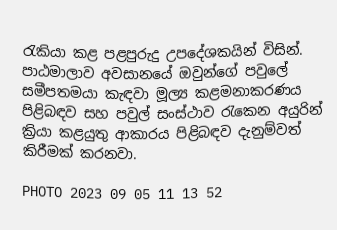රැකියා කළ පළපුරුදු උපදේශකයින් විසින්. පාඨමාලාව අවසානයේ ඔවුන්ගේ පවුලේ සමීපතමයා කැඳවා මූල්‍ය කළමනාකරණය පිළිබඳව සහ පවුල් සංස්ථාව රැකෙන අයුරින් ක්‍රියා කළයුතු ආකාරය පිළිබඳව දැනුම්වත් කිරීමක් කරනවා.

PHOTO 2023 09 05 11 13 52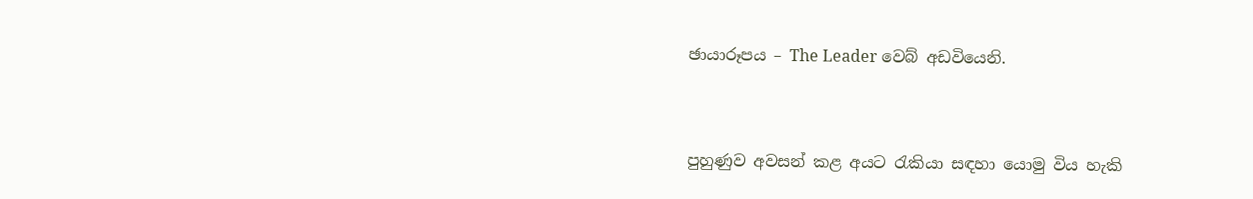ඡායාරූපය – The Leader වෙබ් අඩවියෙනි.


පුහුණුව අවසන් කළ අයට රැකියා සඳහා යොමු විය හැකි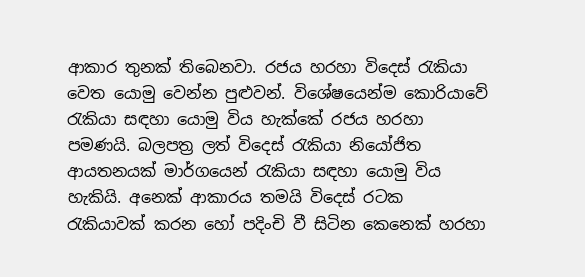ආකාර තුනක් තිබෙනවා. රජය හරහා විදෙස් රැකියා වෙත යොමු වෙන්න පුළුවන්. විශේෂයෙන්ම කොරියාවේ රැකියා සඳහා යොමු විය හැක්කේ රජය හරහා පමණයි. බලපත්‍ර ලත් විදෙස් රැකියා නියෝජිත ආයතනයක් මාර්ගයෙන් රැකියා සඳහා යොමු විය හැකියි. අනෙක් ආකාරය තමයි විදෙස් රටක රැකියාවක් කරන හෝ පදිංචි වී සිටින කෙනෙක් හරහා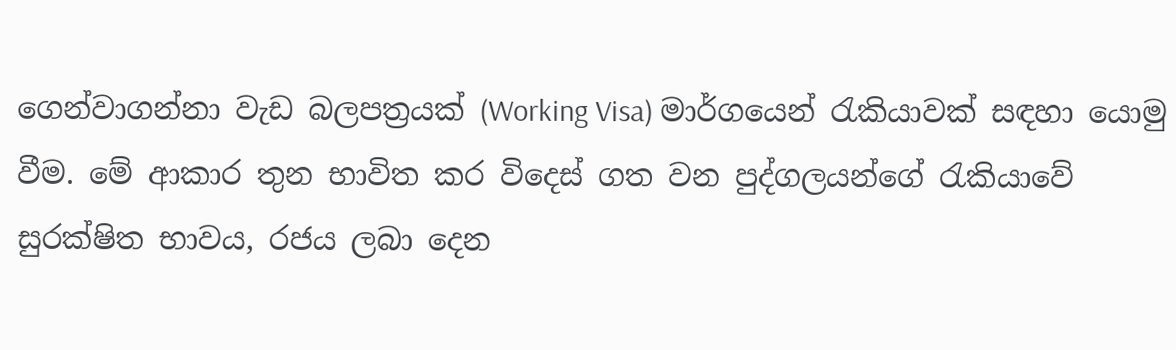ගෙන්වාගන්නා වැඩ බලපත්‍රයක් (Working Visa) මාර්ගයෙන් රැකියාවක් සඳහා යොමු වීම. මේ ආකාර තුන භාවිත කර විදෙස් ගත වන පුද්ගලයන්ගේ රැකියාවේ සුරක්ෂිත භාවය, රජය ලබා දෙන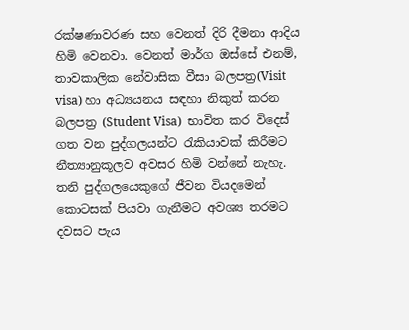රක්ෂණාවරණ සහ වෙනත් දිරි දීමනා ආදිය හිමි වෙනවා. වෙනත් මාර්ග ඔස්සේ එනම්, තාවකාලික නේවාසික වීසා බලපත්‍ර(Visit visa) හා අධ්‍යයනය සඳහා නිකුත් කරන බලපත්‍ර (Student Visa)  භාවිත කර විදෙස් ගත වන පුද්ගලයන්ට රැකියාවක් කිරීමට නීත්‍යානුකූලව අවසර හිමි වන්නේ නැහැ. තනි පුද්ගලයෙකුගේ ජීවන වියදමෙන් කොටසක් පියවා ගැනීමට අවශ්‍ය තරමට දවසට පැය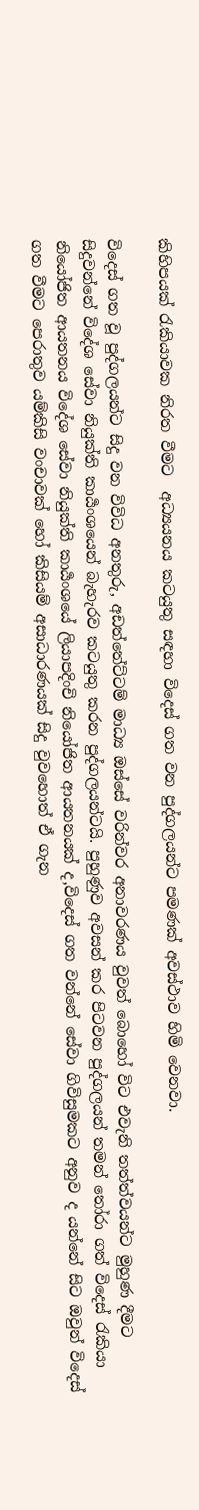කිහිපයක් රැකියාවක නිරත වීමට  අධ්‍යයනය කටයුතු සඳහා විදෙස් ගත වන පුද්ගලයන්ට පමණක් අවස්ථාව හිමි වෙනවා.

විදෙස් ගත වූ පුද්ගලයන්ට සිදු වන විවිධ අනතුරු, අඩත්තේට්ටම් මාධ්‍ය ඔස්සේ වරින්වර අනාවරණය වුවත් බොහෝ විට එවැනි තත්ත්වයන්ට මුහුණ දීමට සිදුවන්නේ විදේශ සේවා නියුක්ති කාර්‍යංශයෙන් බැහැරව කටයුතු කරන පුද්ගලයන්ටයි. පුහුණුව අවසන් කර පිටවන පුද්ගලයන් තමන් තෝරා ගත් විදෙස් රැකියා නියෝජිත ආයතනය විදේශ සේවා නියුක්ති කාර්‍යංශයේ ලියාපදිංචි නියෝජිත ආයතනයක් ද,විදෙස් ගත වන්නේ සේවා ගිවිසුමකට අනුව ද යන්නේ සිට ඔවුන් විදෙස් ගත වීමට පෙරාතුව යම්කිසි වංචාවක් හෝ කිසියම් අසාධාරණයක් සිදු වුවහොත් ඒ ගැන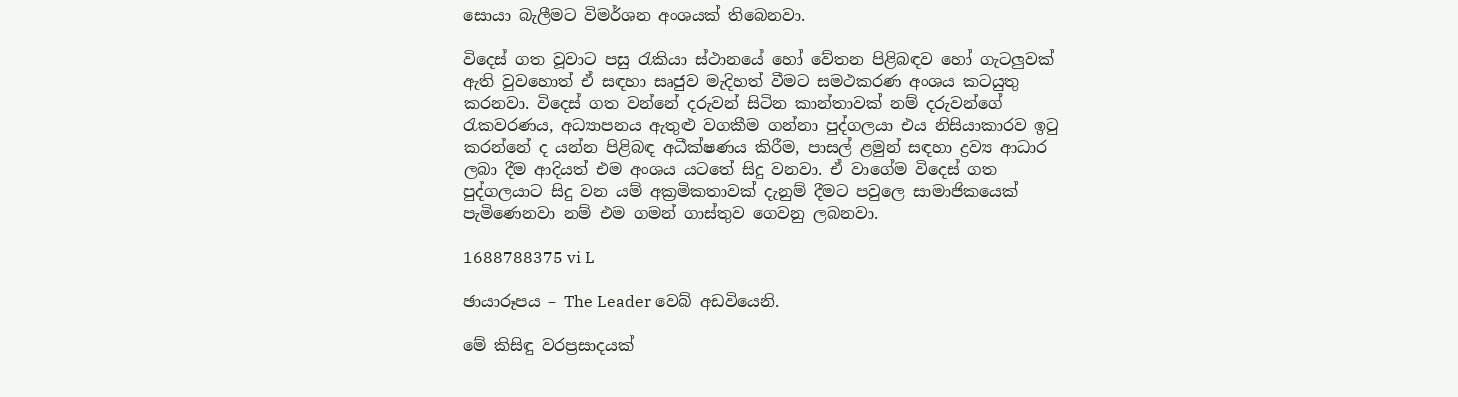සොයා බැලීමට විමර්ශන අංශයක් තිබෙනවා.

විදෙස් ගත වූවාට පසු රැකියා ස්ථානයේ හෝ වේතන පිළිබඳව හෝ ගැටලුවක් ඇති වුවහොත් ඒ සඳහා සෘජුව මැදිහත් වීමට සමථකරණ අංශය කටයුතු කරනවා. විදෙස් ගත වන්නේ දරුවන් සිටින කාන්තාවක් නම් දරුවන්ගේ රැකවරණය, අධ්‍යාපනය ඇතුළු වගකීම ගන්නා පුද්ගලයා එය නිසියාකාරව ඉටු කරන්නේ ද යන්න පිළිබඳ අධීක්ෂණය කිරීම, පාසල් ළමුන් සඳහා ද්‍රව්‍ය ආධාර ලබා දීම ආදියත් එම අංශය යටතේ සිදු වනවා. ඒ වාගේම විදෙස් ගත පුද්ගලයාට සිදු වන යම් අක්‍රමිකතාවක් දැනුම් දීමට පවුලෙ සාමාජිකයෙක් පැමිණෙනවා නම් එම ගමන් ගාස්තුව ගෙවනු ලබනවා.

1688788375 vi L

ඡායාරූපය – The Leader වෙබ් අඩවියෙනි.

මේ කිසිඳු වරප්‍රසාදයක්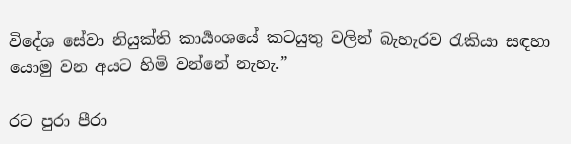විදේශ සේවා නියුක්ති කාර්‍යංශයේ කටයුතු වලින් බැහැරව රැකියා සඳහා යොමු වන අයට හිමි වන්නේ නැහැ.”

රට පුරා පීරා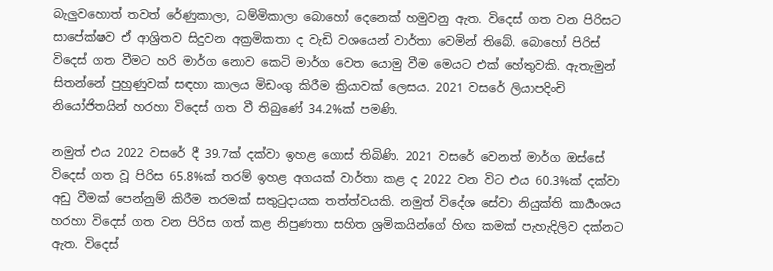බැලුවහොත් තවත් රේණුකාලා, ධම්මිකාලා බොහෝ දෙනෙක් හමුවනු ඇත. විදෙස් ගත වන පිරිසට සාපේක්ෂව ඒ ආශ්‍රිතව සිදුවන අක්‍රමිකතා ද වැඩි වශයෙන් වාර්තා වෙමින් තිබේ. බොහෝ පිරිස් විදෙස් ගත වීමට හරි මාර්ග නොව කෙටි මාර්ග වෙත යොමු වීම මෙයට එක් හේතුවකි. ඇතැමුන් සිතන්නේ පුහුණුවක් සඳහා කාලය මිඩංගු කිරීම ක්‍රියාවක් ලෙසය. 2021 වසරේ ලියාපදිංචි නියෝජිතයින් හරහා විදෙස් ගත වී තිබුණේ 34.2%ක් පමණි.

නමුත් එය 2022 වසරේ දී 39.7ක් දක්වා ඉහළ ගොස් තිබිණි. 2021 වසරේ වෙනත් මාර්ග ඔස්සේ විදෙස් ගත වූ පිරිස 65.8%ක් තරම් ඉහළ අගයක් වාර්තා කළ ද 2022 වන විට එය 60.3%ක් දක්වා අඩු වීමක් පෙන්නුම් කිරීම තරමක් සතුටුදායක තත්ත්වයකි. නමුත් විදේශ සේවා නියුක්ති කාර්‍යංශය හරහා විදෙස් ගත වන පිරිස ගත් කළ නිපුණතා සහිත ශ්‍රමිකයින්ගේ හිඟ කමක් පැහැදිලිව දක්නට ඇත. විදෙස්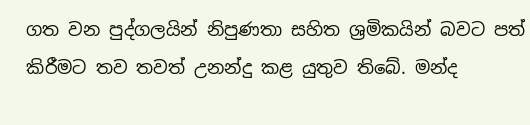ගත වන පුද්ගලයින් නිපුණතා සහිත ශ්‍රමිකයින් බවට පත් කිරීමට තව තවත් උනන්දු කළ යුතුව තිබේ. මන්ද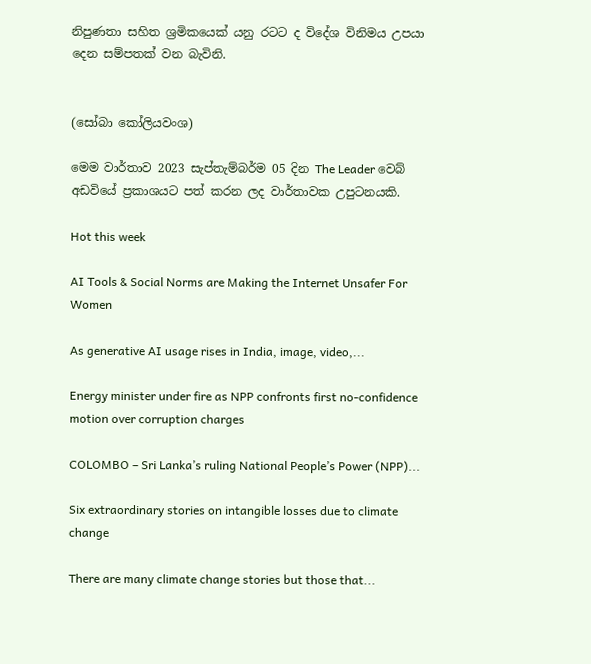නිපුණතා සහිත ශ්‍රමිකයෙක් යනු රටට ද විදේශ විනිමය උපයා දෙන සම්පතක් වන බැවිනි.


(සෝබා කෝලියවංශ)

මෙම වාර්තාව 2023 සැප්තැම්බර්ම 05 දින The Leader වෙබ් අඩවියේ ප්‍රකාශයට පත් කරන ලද වාර්තාවක උපුටනයකි.

Hot this week

AI Tools & Social Norms are Making the Internet Unsafer For Women

As generative AI usage rises in India, image, video,...

Energy minister under fire as NPP confronts first no-confidence motion over corruption charges

COLOMBO – Sri Lanka’s ruling National People’s Power (NPP)...

Six extraordinary stories on intangible losses due to climate change

There are many climate change stories but those that...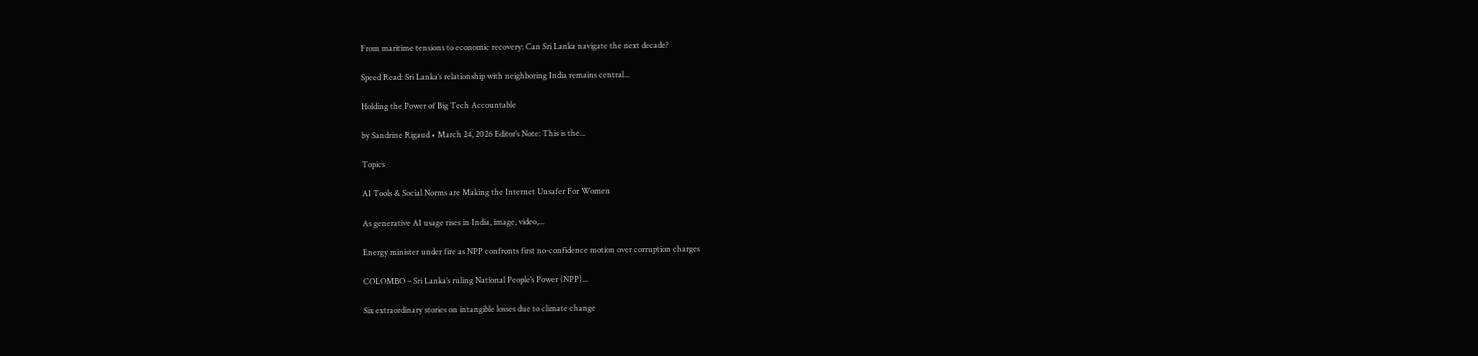From maritime tensions to economic recovery: Can Sri Lanka navigate the next decade?

Speed Read: Sri Lanka’s relationship with neighboring India remains central...

Holding the Power of Big Tech Accountable

by Sandrine Rigaud • March 24, 2026 Editor’s Note: This is the...

Topics

AI Tools & Social Norms are Making the Internet Unsafer For Women

As generative AI usage rises in India, image, video,...

Energy minister under fire as NPP confronts first no-confidence motion over corruption charges

COLOMBO – Sri Lanka’s ruling National People’s Power (NPP)...

Six extraordinary stories on intangible losses due to climate change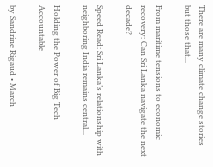There are many climate change stories but those that...

From maritime tensions to economic recovery: Can Sri Lanka navigate the next decade?

Speed Read: Sri Lanka’s relationship with neighboring India remains central...

Holding the Power of Big Tech Accountable

by Sandrine Rigaud • March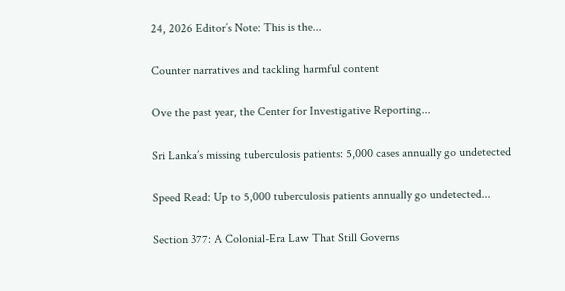24, 2026 Editor’s Note: This is the...

Counter narratives and tackling harmful content

Ove the past year, the Center for Investigative Reporting...

Sri Lanka’s missing tuberculosis patients: 5,000 cases annually go undetected

Speed Read: Up to 5,000 tuberculosis patients annually go undetected...

Section 377: A Colonial-Era Law That Still Governs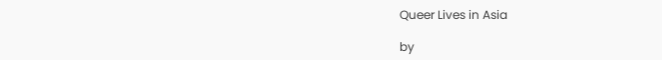Queer Lives in Asia

by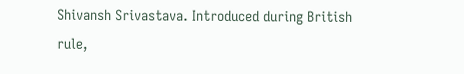Shivansh Srivastava. Introduced during British rule,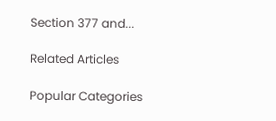Section 377 and...

Related Articles

Popular Categories